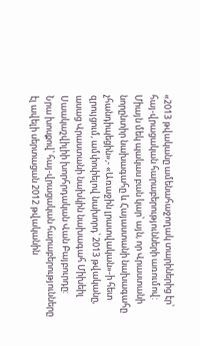«2013 թվականը ամենահաջողակ տարիներից էր՝ հայ-վրացական հարաբերությունների առումով: Միայն մեկ պակաս բան կար՝ այն, որ Վրաստանի նորընտիր նախագահը և Հայաստանի նախագահը չհանդիպեցին»,- «Առաջին լրատվական»-ի հետ զրույցում, ամփոփելով նախորդ՝ 2013 թվականը, ասաց Վրաստանի նախկին նախագահ Միխեիլ Սաակաշվիլիի խորհրդական Վան Բայբուրդը:
Նրա խոսքով՝ հայ-վրացական հարաբերությունները էլ ավելի սերտացան 2012 թվականին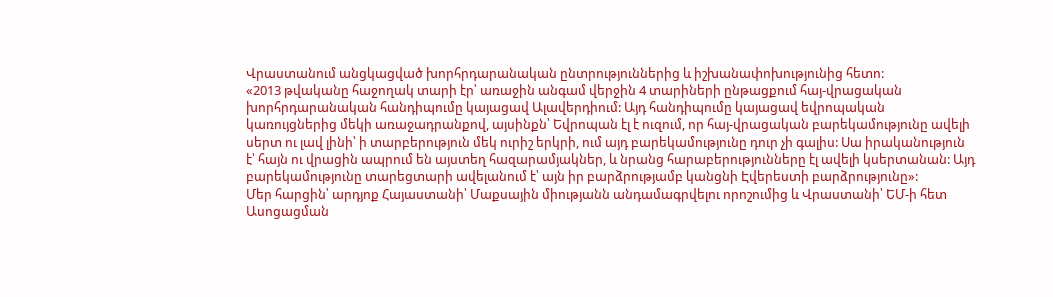Վրաստանում անցկացված խորհրդարանական ընտրություններից և իշխանափոխությունից հետո:
«2013 թվականը հաջողակ տարի էր՝ առաջին անգամ վերջին 4 տարիների ընթացքում հայ-վրացական խորհրդարանական հանդիպումը կայացավ Ալավերդիում: Այդ հանդիպումը կայացավ եվրոպական կառույցներից մեկի առաջադրանքով, այսինքն՝ Եվրոպան էլ է ուզում, որ հայ-վրացական բարեկամությունը ավելի սերտ ու լավ լինի՝ ի տարբերություն մեկ ուրիշ երկրի, ում այդ բարեկամությունը դուր չի գալիս: Սա իրականություն է՝ հայն ու վրացին ապրում են այստեղ հազարամյակներ, և նրանց հարաբերությունները էլ ավելի կսերտանան: Այդ բարեկամությունը տարեցտարի ավելանում է՝ այն իր բարձրությամբ կանցնի Էվերեստի բարձրությունը»:
Մեր հարցին՝ արդյոք Հայաստանի՝ Մաքսային միությանն անդամագրվելու որոշումից և Վրաստանի՝ ԵՄ-ի հետ Ասոցացման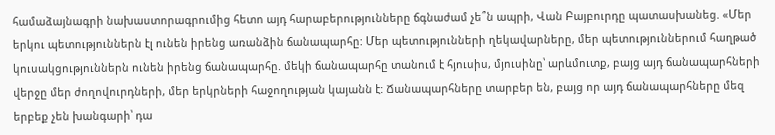համաձայնագրի նախաստորագրումից հետո այդ հարաբերությունները ճգնաժամ չե՞ն ապրի, Վան Բայբուրդը պատասխանեց. «Մեր երկու պետություններն էլ ունեն իրենց առանձին ճանապարհը: Մեր պետությունների ղեկավարները, մեր պետություններում հաղթած կուսակցություններն ունեն իրենց ճանապարհը. մեկի ճանապարհը տանում է հյուսիս, մյուսինը՝ արևմուտք, բայց այդ ճանապարհների վերջը մեր ժողովուրդների, մեր երկրների հաջողության կայանն է: Ճանապարհները տարբեր են, բայց որ այդ ճանապարհները մեզ երբեք չեն խանգարի՝ դա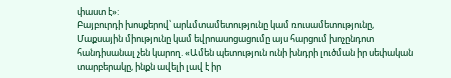փաստ է»:
Բայբուրդի խոսքերով՝ արևմտամետությունը կամ ռուսամետությունը, Մաքսային միությունը կամ եվրոասոցացումը այս հարցում խոչընդոտ հանդիսանալ չեն կարող. «Ամեն պետություն ունի խնդրի լուծման իր սեփական տարբերակը, ինքն ավելի լավ է իր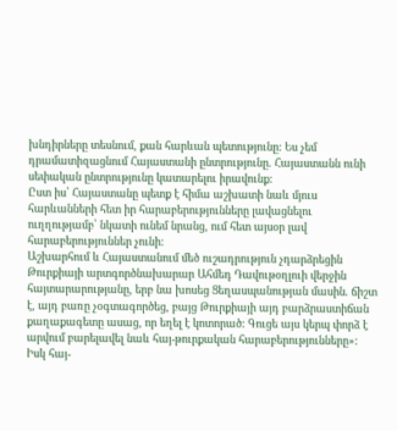խնդիրները տեսնում, քան հարևան պետությունը: Ես չեմ դրամատիզացնում Հայաստանի ընտրությունը. Հայաստանն ունի սեփական ընտրությունը կատարելու իրավունք:
Ըստ իս՝ Հայաստանը պետք է հիմա աշխատի նաև մյուս հարևանների հետ իր հարաբերությունները լավացնելու ուղղությամբ՝ նկատի ունեմ նրանց, ում հետ այսօր լավ հարաբերություններ չունի:
Աշխարհում և Հայաստանում մեծ ուշադրություն չդարձրեցին Թուրքիայի արտգործնախարար Ահմեդ Դավութօղլուի վերջին հայտարարությանը, երբ նա խոսեց Ցեղասպանության մասին. ճիշտ է, այդ բառը չօգտագործեց, բայց Թուրքիայի այդ բարձրաստիճան քաղաքագետը ասաց, որ եղել է կոտորած: Գուցե այս կերպ փորձ է արվում բարելավել նաև հայ-թուրքական հարաբերությունները»:
Իսկ հայ-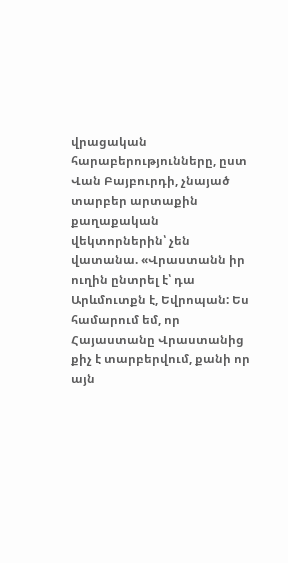վրացական հարաբերությունները, ըստ Վան Բայբուրդի, չնայած տարբեր արտաքին քաղաքական վեկտորներին՝ չեն վատանա. «Վրաստանն իր ուղին ընտրել է՝ դա Արևմուտքն է, Եվրոպան: Ես համարում եմ, որ Հայաստանը Վրաստանից քիչ է տարբերվում, քանի որ այն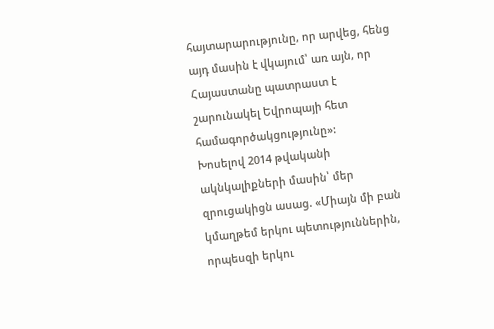հայտարարությունը, որ արվեց, հենց այդ մասին է վկայում՝ առ այն, որ Հայաստանը պատրաստ է շարունակել Եվրոպայի հետ համագործակցությունը»:
Խոսելով 2014 թվականի ակնկալիքների մասին՝ մեր զրուցակիցն ասաց. «Միայն մի բան կմաղթեմ երկու պետություններին, որպեսզի երկու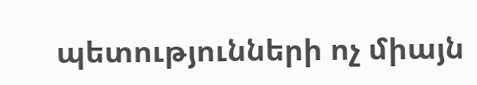պետությունների ոչ միայն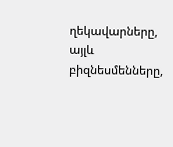ղեկավարները, այլև բիզնեսմենները,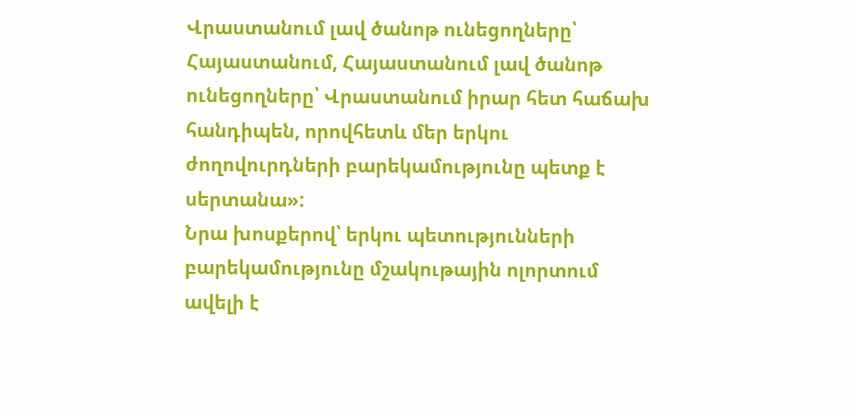Վրաստանում լավ ծանոթ ունեցողները՝ Հայաստանում, Հայաստանում լավ ծանոթ ունեցողները՝ Վրաստանում իրար հետ հաճախ հանդիպեն, որովհետև մեր երկու ժողովուրդների բարեկամությունը պետք է սերտանա»:
Նրա խոսքերով՝ երկու պետությունների բարեկամությունը մշակութային ոլորտում ավելի է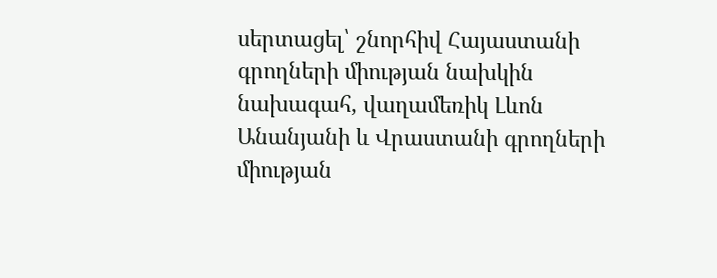սերտացել՝ շնորհիվ Հայաստանի գրողների միության նախկին նախագահ, վաղամեռիկ Լևոն Անանյանի և Վրաստանի գրողների միության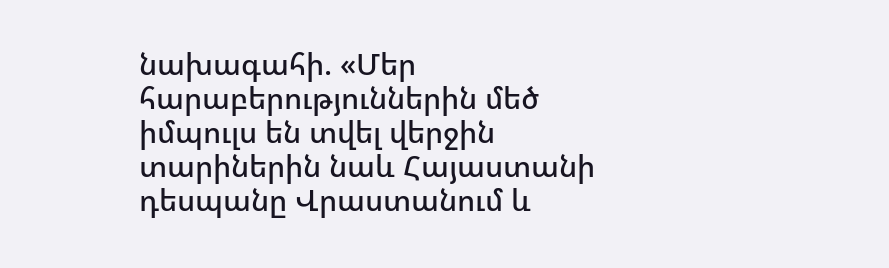նախագահի. «Մեր հարաբերություններին մեծ իմպուլս են տվել վերջին տարիներին նաև Հայաստանի դեսպանը Վրաստանում և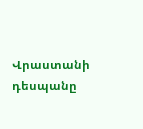Վրաստանի դեսպանը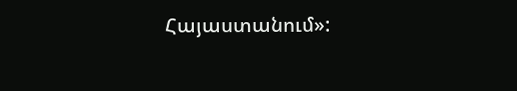Հայաստանում»: